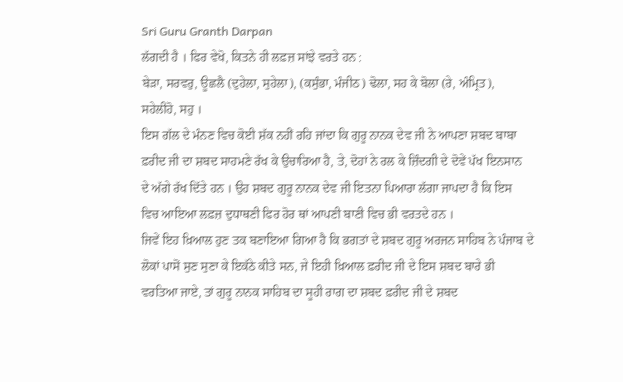Sri Guru Granth Darpan
ਲੱਗਦੀ ਹੈ । ਫਿਰ ਵੇਖੋ, ਕਿਤਨੇ ਹੀ ਲਫ਼ਜ਼ ਸਾਂਝੇ ਵਰਤੇ ਹਨ :
ਬੇੜਾ, ਸਰਵਰੁ, ਊਛਲੈ (ਦੁਹੇਲਾ, ਸੁਹੇਲਾ), (ਕਸੁੰਭਾ, ਮੰਜੀਠ) ਢੋਲਾ, ਸਹ ਕੇ ਬੋਲਾ (ਰੇ, ਅੰਮ੍ਰਿਤ),
ਸਹੇਲੀਹੋ, ਸਹੁ ।
ਇਸ ਗੱਲ ਦੇ ਮੰਨਣ ਵਿਚ ਕੋਈ ਸ਼ੱਕ ਨਹੀਂ ਰਹਿ ਜਾਂਦਾ ਕਿ ਗੁਰੂ ਨਾਨਕ ਦੇਵ ਜੀ ਨੇ ਆਪਣਾ ਸ਼ਬਦ ਬਾਬਾ
ਫ਼ਰੀਦ ਜੀ ਦਾ ਸ਼ਬਦ ਸਾਹਮਣੇ ਰੱਖ ਕੇ ਉਚਾਰਿਆ ਹੈ, ਤੇ, ਦੋਹਾਂ ਨੇ ਰਲ ਕੇ ਜ਼ਿੰਦਗੀ ਦੇ ਦੋਵੇਂ ਪੱਖ ਇਨਸਾਨ
ਦੇ ਅੱਗੇ ਰੱਖ ਦਿੱਤੇ ਹਨ । ਉਹ ਸ਼ਬਦ ਗੁਰੂ ਨਾਨਕ ਦੇਵ ਜੀ ਇਤਨਾ ਪਿਆਰਾ ਲੱਗਾ ਜਾਪਦਾ ਹੈ ਕਿ ਇਸ
ਵਿਚ ਆਇਆ ਲਫ਼ਜ਼ ਦੁਧਾਥਣੀ ਫਿਰ ਹੋਰ ਥਾਂ ਆਪਣੀ ਬਾਣੀ ਵਿਚ ਭੀ ਵਰਤਦੇ ਹਨ ।
ਜਿਵੇਂ ਇਹ ਖ਼ਿਆਲ ਹੁਣ ਤਕ ਬਣਾਇਆ ਗਿਆ ਹੈ ਕਿ ਭਗਤਾਂ ਦੇ ਸ਼ਬਦ ਗੁਰੂ ਅਰਜਨ ਸਾਹਿਬ ਨੇ ਪੰਜਾਬ ਦੇ
ਲੋਕਾਂ ਪਾਸੋਂ ਸੁਣ ਸੁਣਾ ਕੇ ਇਕੱਠੇ ਕੀਤੇ ਸਨ, ਜੇ ਇਹੀ ਖ਼ਿਆਲ ਫ਼ਰੀਦ ਜੀ ਦੇ ਇਸ ਸ਼ਬਦ ਬਾਰੇ ਭੀ
ਵਰਤਿਆ ਜਾਏ, ਤਾਂ ਗੁਰੂ ਨਾਨਕ ਸਾਹਿਬ ਦਾ ਸੂਹੀ ਰਾਗ ਦਾ ਸ਼ਬਦ ਫ਼ਰੀਦ ਜੀ ਦੇ ਸ਼ਬਦ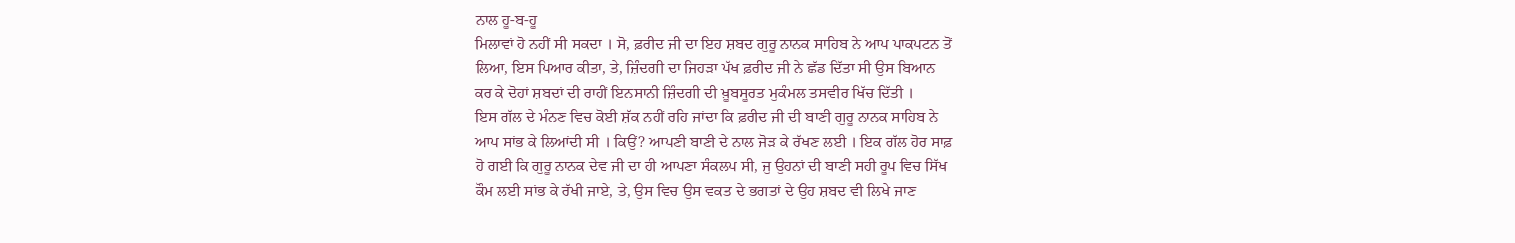ਨਾਲ ਹੂ-ਬ-ਹੂ
ਮਿਲਾਵਾਂ ਹੋ ਨਹੀਂ ਸੀ ਸਕਦਾ । ਸੋ, ਫ਼ਰੀਦ ਜੀ ਦਾ ਇਹ ਸ਼ਬਦ ਗੁਰੂ ਨਾਨਕ ਸਾਹਿਬ ਨੇ ਆਪ ਪਾਕਪਟਨ ਤੋਂ
ਲਿਆ, ਇਸ ਪਿਆਰ ਕੀਤਾ, ਤੇ, ਜ਼ਿੰਦਗੀ ਦਾ ਜਿਹੜਾ ਪੱਖ ਫ਼ਰੀਦ ਜੀ ਨੇ ਛੱਡ ਦਿੱਤਾ ਸੀ ਉਸ ਬਿਆਨ
ਕਰ ਕੇ ਦੋਹਾਂ ਸ਼ਬਦਾਂ ਦੀ ਰਾਹੀਂ ਇਨਸਾਨੀ ਜ਼ਿੰਦਗੀ ਦੀ ਖ਼ੂਬਸੂਰਤ ਮੁਕੰਮਲ ਤਸਵੀਰ ਖਿੱਚ ਦਿੱਤੀ ।
ਇਸ ਗੱਲ ਦੇ ਮੰਨਣ ਵਿਚ ਕੋਈ ਸ਼ੱਕ ਨਹੀਂ ਰਹਿ ਜਾਂਦਾ ਕਿ ਫ਼ਰੀਦ ਜੀ ਦੀ ਬਾਣੀ ਗੁਰੂ ਨਾਨਕ ਸਾਹਿਬ ਨੇ
ਆਪ ਸਾਂਭ ਕੇ ਲਿਆਂਦੀ ਸੀ । ਕਿਉਂ? ਆਪਣੀ ਬਾਣੀ ਦੇ ਨਾਲ ਜੋੜ ਕੇ ਰੱਖਣ ਲਈ । ਇਕ ਗੱਲ ਹੋਰ ਸਾਫ਼
ਹੋ ਗਈ ਕਿ ਗੁਰੂ ਨਾਨਕ ਦੇਵ ਜੀ ਦਾ ਹੀ ਆਪਣਾ ਸੰਕਲਪ ਸੀ, ਜੁ ਉਹਨਾਂ ਦੀ ਬਾਣੀ ਸਹੀ ਰੂਪ ਵਿਚ ਸਿੱਖ
ਕੌਮ ਲਈ ਸਾਂਭ ਕੇ ਰੱਖੀ ਜਾਏ, ਤੇ, ਉਸ ਵਿਚ ਉਸ ਵਕਤ ਦੇ ਭਗਤਾਂ ਦੇ ਉਹ ਸ਼ਬਦ ਵੀ ਲਿਖੇ ਜਾਣ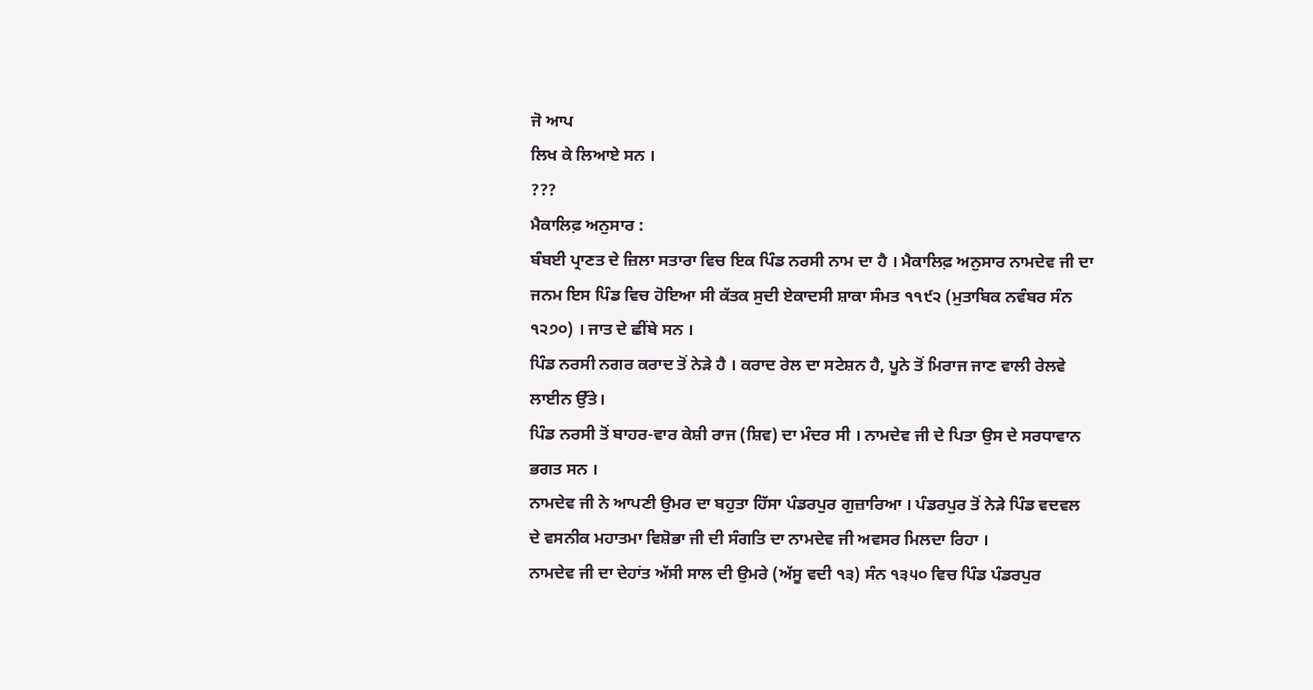ਜੋ ਆਪ
ਲਿਖ ਕੇ ਲਿਆਏ ਸਨ ।
???
ਮੈਕਾਲਿਫ਼ ਅਨੁਸਾਰ :
ਬੰਬਈ ਪ੍ਰਾਣਤ ਦੇ ਜ਼ਿਲਾ ਸਤਾਰਾ ਵਿਚ ਇਕ ਪਿੰਡ ਨਰਸੀ ਨਾਮ ਦਾ ਹੈ । ਮੈਕਾਲਿਫ਼ ਅਨੁਸਾਰ ਨਾਮਦੇਵ ਜੀ ਦਾ
ਜਨਮ ਇਸ ਪਿੰਡ ਵਿਚ ਹੋਇਆ ਸੀ ਕੱਤਕ ਸੁਦੀ ਏਕਾਦਸੀ ਸ਼ਾਕਾ ਸੰਮਤ ੧੧੯੨ (ਮੁਤਾਬਿਕ ਨਵੰਬਰ ਸੰਨ
੧੨੭੦) । ਜਾਤ ਦੇ ਛੀਂਬੇ ਸਨ ।
ਪਿੰਡ ਨਰਸੀ ਨਗਰ ਕਰਾਦ ਤੋਂ ਨੇੜੇ ਹੈ । ਕਰਾਦ ਰੇਲ ਦਾ ਸਟੇਸ਼ਨ ਹੈ, ਪੂਨੇ ਤੋਂ ਮਿਰਾਜ ਜਾਣ ਵਾਲੀ ਰੇਲਵੇ
ਲਾਈਨ ਉੱਤੇ।
ਪਿੰਡ ਨਰਸੀ ਤੋਂ ਬਾਹਰ-ਵਾਰ ਕੇਸ਼ੀ ਰਾਜ (ਸ਼ਿਵ) ਦਾ ਮੰਦਰ ਸੀ । ਨਾਮਦੇਵ ਜੀ ਦੇ ਪਿਤਾ ਉਸ ਦੇ ਸਰਧਾਵਾਨ
ਭਗਤ ਸਨ ।
ਨਾਮਦੇਵ ਜੀ ਨੇ ਆਪਣੀ ਉਮਰ ਦਾ ਬਹੁਤਾ ਹਿੱਸਾ ਪੰਡਰਪੁਰ ਗੁਜ਼ਾਰਿਆ । ਪੰਡਰਪੁਰ ਤੋਂ ਨੇੜੇ ਪਿੰਡ ਵਦਵਲ
ਦੇ ਵਸਨੀਕ ਮਹਾਤਮਾ ਵਿਸ਼ੋਭਾ ਜੀ ਦੀ ਸੰਗਤਿ ਦਾ ਨਾਮਦੇਵ ਜੀ ਅਵਸਰ ਮਿਲਦਾ ਰਿਹਾ ।
ਨਾਮਦੇਵ ਜੀ ਦਾ ਦੇਹਾਂਤ ਅੱਸੀ ਸਾਲ ਦੀ ਉਮਰੇ (ਅੱਸੂ ਵਦੀ ੧੩) ਸੰਨ ੧੩੫੦ ਵਿਚ ਪਿੰਡ ਪੰਡਰਪੁਰ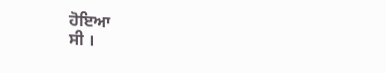ਹੋਇਆ
ਸੀ ।